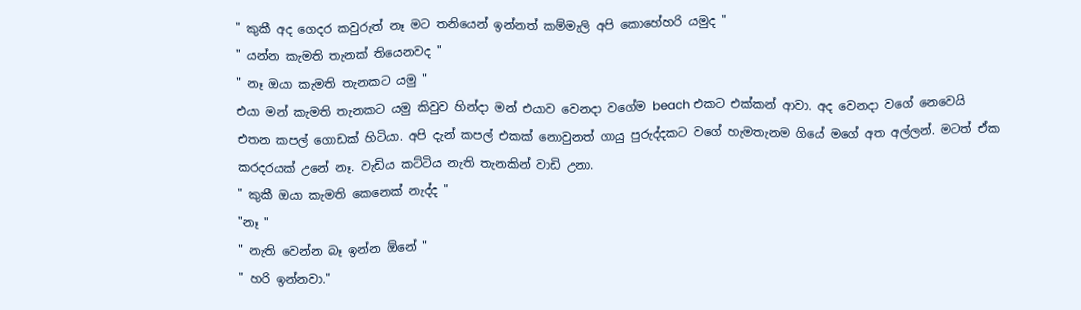" කුකී අද ගෙදර කවුරුත් නෑ මට තනියෙන් ඉන්නත් කම්මැලි අපි කොහේහරි යමුද "
" යන්න කැමති තැනක් තියෙනවද "
" නෑ ඔයා කැමති තැනකට යමු "
එයා මන් කැමති තැනකට යමු කිවුව හින්දා මන් එයාව වෙනදා වගේම beach එකට එක්කන් ආවා. අද වෙනදා වගේ නෙවෙයි එතන කපල් ගොඩක් හිටියා. අපි දැන් කපල් එකක් නොවුනත් ගායු පුරුද්දකට වගේ හැමතැනම ගියේ මගේ අත අල්ලන්. මටත් ඒක කරදරයක් උනේ නෑ. වැඩිය කට්ටිය නැති තැනකින් වාඩි උනා.
" කුකී ඔයා කැමති කෙනෙක් නැද්ද "
"නෑ "
" නැති වෙන්න බෑ ඉන්න ඕනේ "
" හරි ඉන්නවා."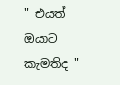" එයත් ඔයාට කැමතිද "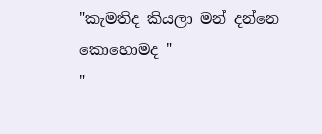"කැමතිද කියලා මන් දන්නෙ කොහොමද "
"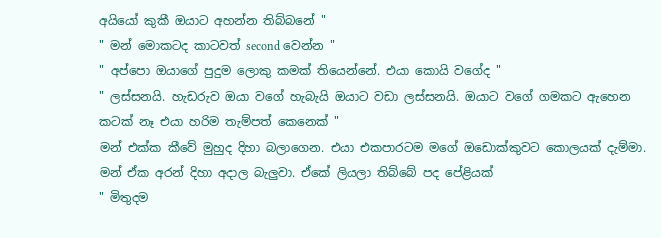අයියෝ කුකී ඔයාට අහන්න තිබ්බනේ "
" මන් මොකටද කාටවත් second වෙන්න "
" අප්පො ඔයාගේ පුදුම ලොකු කමක් තියෙන්නේ. එයා කොයි වගේද "
" ලස්සනයි. හැඩරුව ඔයා වගේ හැබැයි ඔයාට වඩා ලස්සනයි. ඔයාට වගේ ගමකට ඇහෙන කටක් නෑ එයා හරිම තැම්පත් කෙනෙක් "
මන් එක්ක කීවේ මුහුද දිහා බලාගෙන. එයා එකපාරටම මගේ ඔඩොක්කුවට කොලයක් දැම්මා. මන් ඒක අරන් දිහා අදාල බැලුවා. ඒකේ ලියලා තිබ්බේ පද පේළියක්
" මිතුදම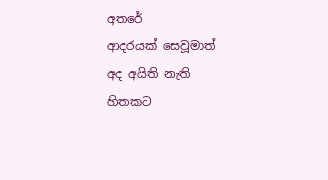අතරේ
ආදරයක් සෙවූමාත්
අද අයිති නැති හිතකට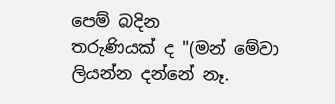පෙම් බදින
තරුණියක් ද "(මන් මේවා ලියන්න දන්නේ නෑ.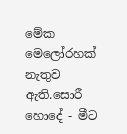මේක මෙලෝරහක් නැතුව ඇති.සොරී හොදේ - මීට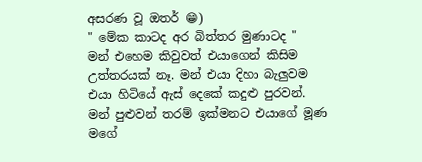අසරණ වූ ඔතර් 😁)
" මේක කාටද අර බිත්තර මුණාටද "
මන් එහෙම කිවුවත් එයාගෙන් කිසිම උත්තරයක් නෑ. මන් එයා දිහා බැලුවම එයා හිටියේ ඇස් දෙකේ කදුළු පුරවන්. මන් පුළුවන් තරම් ඉක්මනට එයාගේ මූණ මගේ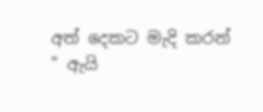අත් දෙකට මැදි කරන්
" ඇයි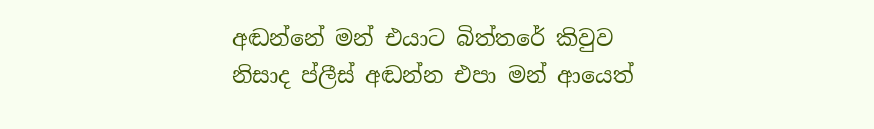අඬන්නේ මන් එයාට බිත්තරේ කිවුව නිසාද ප්ලීස් අඬන්න එපා මන් ආයෙත්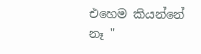එහෙම කියන්නේ නෑ "